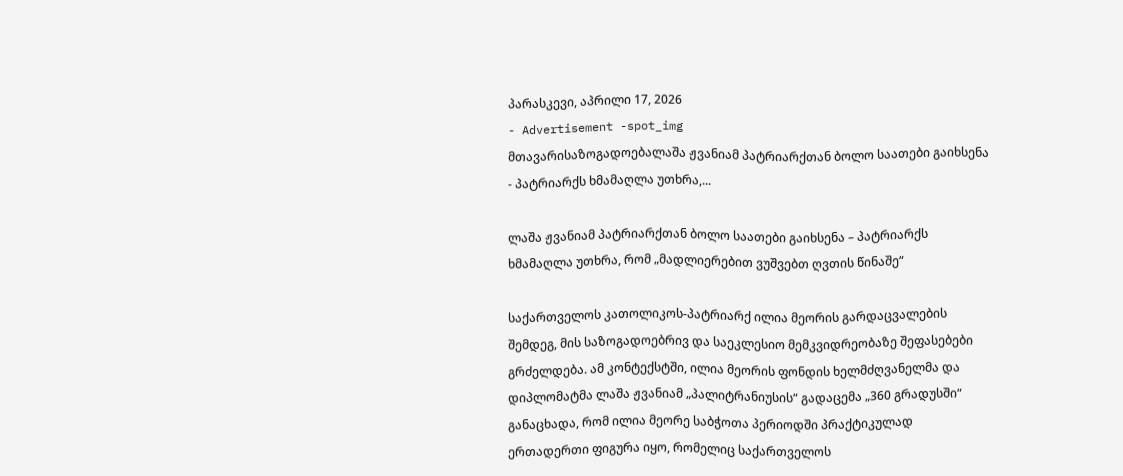პარასკევი, აპრილი 17, 2026
- Advertisement -spot_img
მთავარისაზოგადოებალაშა ჟვანიამ პატრიარქთან ბოლო საათები გაიხსენა - პატრიარქს ხმამაღლა უთხრა,...

ლაშა ჟვანიამ პატრიარქთან ბოლო საათები გაიხსენა – პატრიარქს ხმამაღლა უთხრა, რომ „მადლიერებით ვუშვებთ ღვთის წინაშე“

საქართველოს კათოლიკოს-პატრიარქ ილია მეორის გარდაცვალების შემდეგ, მის საზოგადოებრივ და საეკლესიო მემკვიდრეობაზე შეფასებები გრძელდება. ამ კონტექსტში, ილია მეორის ფონდის ხელმძღვანელმა და დიპლომატმა ლაშა ჟვანიამ „პალიტრანიუსის“ გადაცემა „360 გრადუსში“ განაცხადა, რომ ილია მეორე საბჭოთა პერიოდში პრაქტიკულად ერთადერთი ფიგურა იყო, რომელიც საქართველოს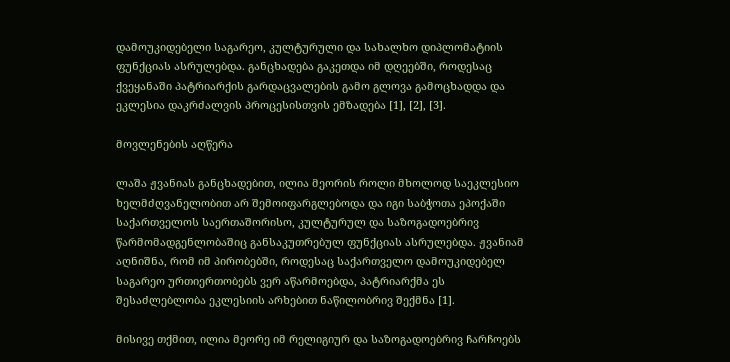დამოუკიდებელი საგარეო, კულტურული და სახალხო დიპლომატიის ფუნქციას ასრულებდა. განცხადება გაკეთდა იმ დღეებში, როდესაც ქვეყანაში პატრიარქის გარდაცვალების გამო გლოვა გამოცხადდა და ეკლესია დაკრძალვის პროცესისთვის ემზადება [1], [2], [3].

მოვლენების აღწერა

ლაშა ჟვანიას განცხადებით, ილია მეორის როლი მხოლოდ საეკლესიო ხელმძღვანელობით არ შემოიფარგლებოდა და იგი საბჭოთა ეპოქაში საქართველოს საერთაშორისო, კულტურულ და საზოგადოებრივ წარმომადგენლობაშიც განსაკუთრებულ ფუნქციას ასრულებდა. ჟვანიამ აღნიშნა, რომ იმ პირობებში, როდესაც საქართველო დამოუკიდებელ საგარეო ურთიერთობებს ვერ აწარმოებდა, პატრიარქმა ეს შესაძლებლობა ეკლესიის არხებით ნაწილობრივ შექმნა [1].

მისივე თქმით, ილია მეორე იმ რელიგიურ და საზოგადოებრივ ჩარჩოებს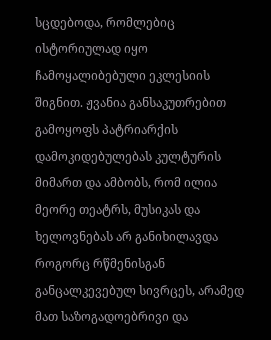სცდებოდა, რომლებიც ისტორიულად იყო ჩამოყალიბებული ეკლესიის შიგნით. ჟვანია განსაკუთრებით გამოყოფს პატრიარქის დამოკიდებულებას კულტურის მიმართ და ამბობს, რომ ილია მეორე თეატრს, მუსიკას და ხელოვნებას არ განიხილავდა როგორც რწმენისგან განცალკევებულ სივრცეს, არამედ მათ საზოგადოებრივი და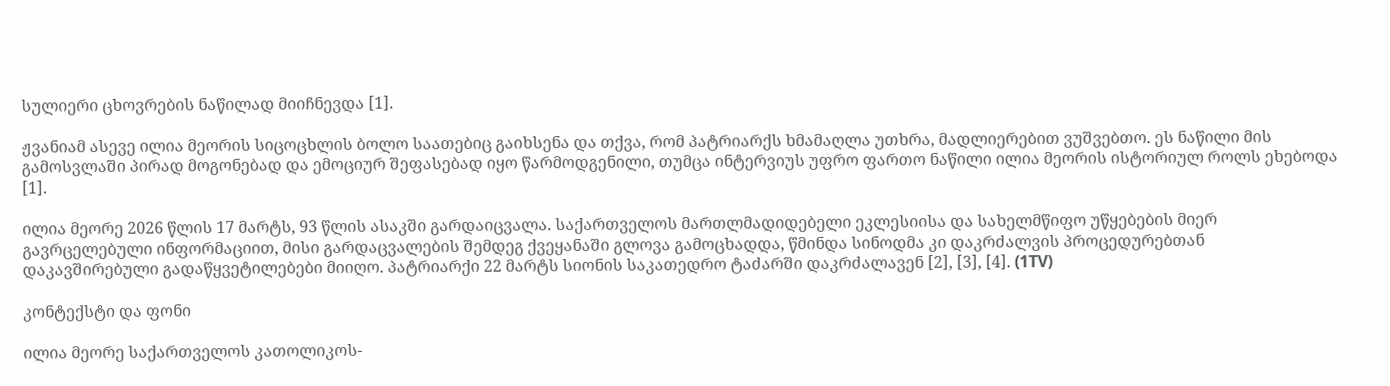სულიერი ცხოვრების ნაწილად მიიჩნევდა [1].

ჟვანიამ ასევე ილია მეორის სიცოცხლის ბოლო საათებიც გაიხსენა და თქვა, რომ პატრიარქს ხმამაღლა უთხრა, მადლიერებით ვუშვებთო. ეს ნაწილი მის გამოსვლაში პირად მოგონებად და ემოციურ შეფასებად იყო წარმოდგენილი, თუმცა ინტერვიუს უფრო ფართო ნაწილი ილია მეორის ისტორიულ როლს ეხებოდა [1].

ილია მეორე 2026 წლის 17 მარტს, 93 წლის ასაკში გარდაიცვალა. საქართველოს მართლმადიდებელი ეკლესიისა და სახელმწიფო უწყებების მიერ გავრცელებული ინფორმაციით, მისი გარდაცვალების შემდეგ ქვეყანაში გლოვა გამოცხადდა, წმინდა სინოდმა კი დაკრძალვის პროცედურებთან დაკავშირებული გადაწყვეტილებები მიიღო. პატრიარქი 22 მარტს სიონის საკათედრო ტაძარში დაკრძალავენ [2], [3], [4]. (1TV)

კონტექსტი და ფონი

ილია მეორე საქართველოს კათოლიკოს-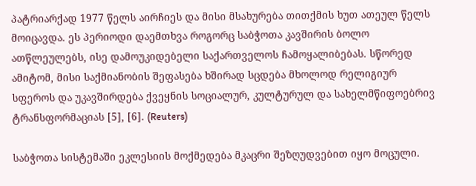პატრიარქად 1977 წელს აირჩიეს და მისი მსახურება თითქმის ხუთ ათეულ წელს მოიცავდა. ეს პერიოდი დაემთხვა როგორც საბჭოთა კავშირის ბოლო ათწლეულებს, ისე დამოუკიდებელი საქართველოს ჩამოყალიბებას. სწორედ ამიტომ, მისი საქმიანობის შეფასება ხშირად სცდება მხოლოდ რელიგიურ სფეროს და უკავშირდება ქვეყნის სოციალურ, კულტურულ და სახელმწიფოებრივ ტრანსფორმაციას [5], [6]. (Reuters)

საბჭოთა სისტემაში ეკლესიის მოქმედება მკაცრი შეზღუდვებით იყო მოცული.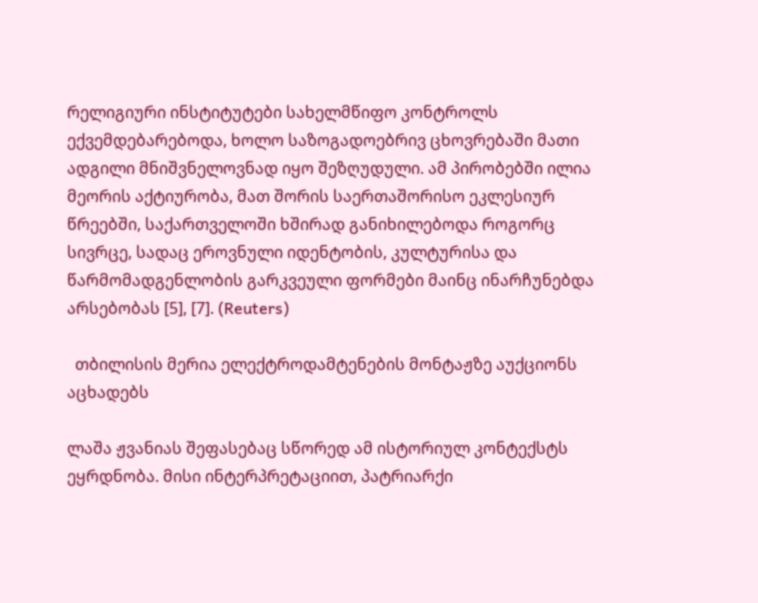რელიგიური ინსტიტუტები სახელმწიფო კონტროლს ექვემდებარებოდა, ხოლო საზოგადოებრივ ცხოვრებაში მათი ადგილი მნიშვნელოვნად იყო შეზღუდული. ამ პირობებში ილია მეორის აქტიურობა, მათ შორის საერთაშორისო ეკლესიურ წრეებში, საქართველოში ხშირად განიხილებოდა როგორც სივრცე, სადაც ეროვნული იდენტობის, კულტურისა და წარმომადგენლობის გარკვეული ფორმები მაინც ინარჩუნებდა არსებობას [5], [7]. (Reuters)

  თბილისის მერია ელექტროდამტენების მონტაჟზე აუქციონს აცხადებს

ლაშა ჟვანიას შეფასებაც სწორედ ამ ისტორიულ კონტექსტს ეყრდნობა. მისი ინტერპრეტაციით, პატრიარქი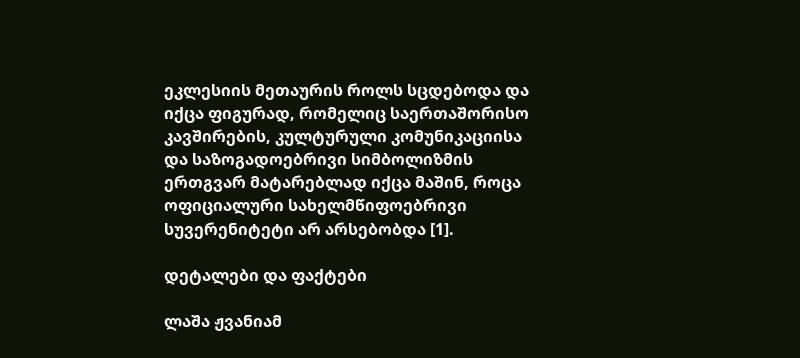ეკლესიის მეთაურის როლს სცდებოდა და იქცა ფიგურად, რომელიც საერთაშორისო კავშირების, კულტურული კომუნიკაციისა და საზოგადოებრივი სიმბოლიზმის ერთგვარ მატარებლად იქცა მაშინ, როცა ოფიციალური სახელმწიფოებრივი სუვერენიტეტი არ არსებობდა [1].

დეტალები და ფაქტები

ლაშა ჟვანიამ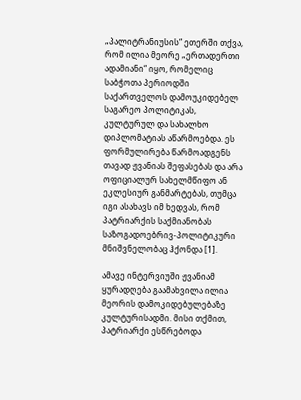„პალიტრანიუსის“ ეთერში თქვა, რომ ილია მეორე „ერთადერთი ადამიანი“ იყო, რომელიც საბჭოთა პერიოდში საქართველოს დამოუკიდებელ საგარეო პოლიტიკას, კულტურულ და სახალხო დიპლომატიას აწარმოებდა. ეს ფორმულირება წარმოადგენს თავად ჟვანიას შეფასებას და არა ოფიციალურ სახელმწიფო ან ეკლესიურ განმარტებას, თუმცა იგი ასახავს იმ ხედვას, რომ პატრიარქის საქმიანობას საზოგადოებრივ-პოლიტიკური მნიშვნელობაც ჰქონდა [1].

ამავე ინტერვიუში ჟვანიამ ყურადღება გაამახვილა ილია მეორის დამოკიდებულებაზე კულტურისადმი. მისი თქმით, პატრიარქი ესწრებოდა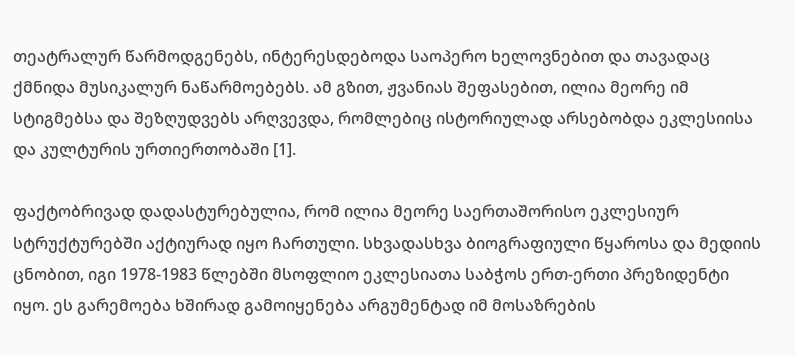თეატრალურ წარმოდგენებს, ინტერესდებოდა საოპერო ხელოვნებით და თავადაც ქმნიდა მუსიკალურ ნაწარმოებებს. ამ გზით, ჟვანიას შეფასებით, ილია მეორე იმ სტიგმებსა და შეზღუდვებს არღვევდა, რომლებიც ისტორიულად არსებობდა ეკლესიისა და კულტურის ურთიერთობაში [1].

ფაქტობრივად დადასტურებულია, რომ ილია მეორე საერთაშორისო ეკლესიურ სტრუქტურებში აქტიურად იყო ჩართული. სხვადასხვა ბიოგრაფიული წყაროსა და მედიის ცნობით, იგი 1978-1983 წლებში მსოფლიო ეკლესიათა საბჭოს ერთ-ერთი პრეზიდენტი იყო. ეს გარემოება ხშირად გამოიყენება არგუმენტად იმ მოსაზრების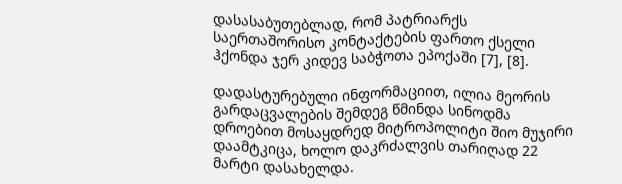დასასაბუთებლად, რომ პატრიარქს საერთაშორისო კონტაქტების ფართო ქსელი ჰქონდა ჯერ კიდევ საბჭოთა ეპოქაში [7], [8].

დადასტურებული ინფორმაციით, ილია მეორის გარდაცვალების შემდეგ წმინდა სინოდმა დროებით მოსაყდრედ მიტროპოლიტი შიო მუჯირი დაამტკიცა, ხოლო დაკრძალვის თარიღად 22 მარტი დასახელდა.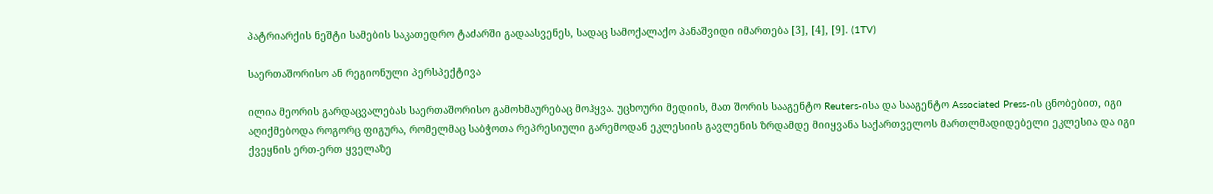პატრიარქის ნეშტი სამების საკათედრო ტაძარში გადაასვენეს, სადაც სამოქალაქო პანაშვიდი იმართება [3], [4], [9]. (1TV)

საერთაშორისო ან რეგიონული პერსპექტივა

ილია მეორის გარდაცვალებას საერთაშორისო გამოხმაურებაც მოჰყვა. უცხოური მედიის, მათ შორის სააგენტო Reuters-ისა და სააგენტო Associated Press-ის ცნობებით, იგი აღიქმებოდა როგორც ფიგურა, რომელმაც საბჭოთა რეპრესიული გარემოდან ეკლესიის გავლენის ზრდამდე მიიყვანა საქართველოს მართლმადიდებელი ეკლესია და იგი ქვეყნის ერთ-ერთ ყველაზე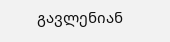გავლენიან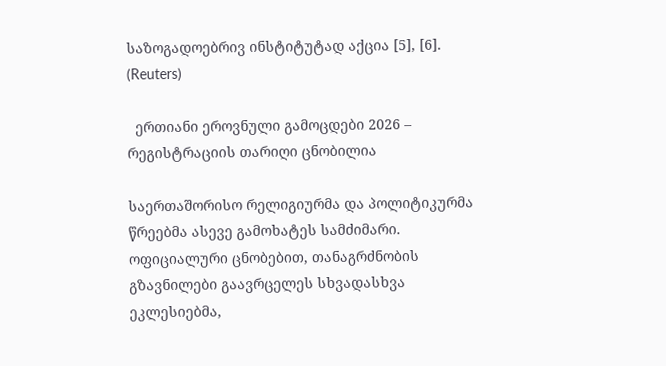საზოგადოებრივ ინსტიტუტად აქცია [5], [6]. (Reuters)

  ერთიანი ეროვნული გამოცდები 2026 – რეგისტრაციის თარიღი ცნობილია

საერთაშორისო რელიგიურმა და პოლიტიკურმა წრეებმა ასევე გამოხატეს სამძიმარი. ოფიციალური ცნობებით, თანაგრძნობის გზავნილები გაავრცელეს სხვადასხვა ეკლესიებმა,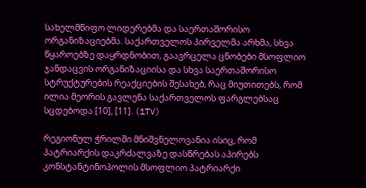სახელმწიფო ლიდერებმა და საერთაშორისო ორგანიზაციებმა. საქართველოს პირველმა არხმა, სხვა წყაროებზე დაყრდნობით, გაავრცელა ცნობები მსოფლიო ჯანდაცვის ორგანიზაციისა და სხვა საერთაშორისო სტრუქტურების რეაქციების შესახებ, რაც მიუთითებს, რომ ილია მეორის გავლენა საქართველოს ფარგლებსაც სცდებოდა [10], [11]. (1TV)

რეგიონულ ჭრილში მნიშვნელოვანია ისიც, რომ პატრიარქის დაკრძალვაზე დასწრებას აპირებს კონსტანტინოპოლის მსოფლიო პატრიარქი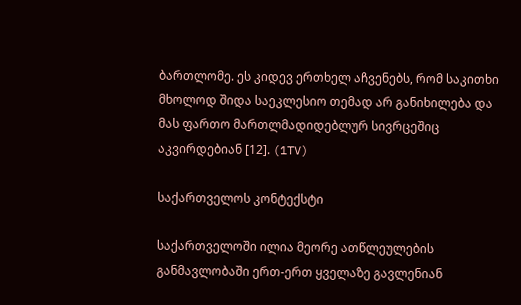ბართლომე. ეს კიდევ ერთხელ აჩვენებს, რომ საკითხი მხოლოდ შიდა საეკლესიო თემად არ განიხილება და მას ფართო მართლმადიდებლურ სივრცეშიც აკვირდებიან [12]. (1TV)

საქართველოს კონტექსტი

საქართველოში ილია მეორე ათწლეულების განმავლობაში ერთ-ერთ ყველაზე გავლენიან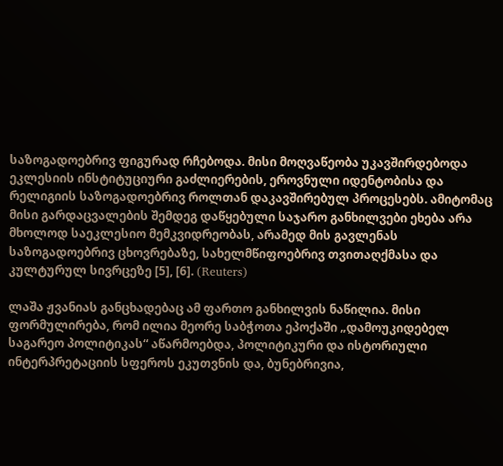საზოგადოებრივ ფიგურად რჩებოდა. მისი მოღვაწეობა უკავშირდებოდა ეკლესიის ინსტიტუციური გაძლიერების, ეროვნული იდენტობისა და რელიგიის საზოგადოებრივ როლთან დაკავშირებულ პროცესებს. ამიტომაც მისი გარდაცვალების შემდეგ დაწყებული საჯარო განხილვები ეხება არა მხოლოდ საეკლესიო მემკვიდრეობას, არამედ მის გავლენას საზოგადოებრივ ცხოვრებაზე, სახელმწიფოებრივ თვითაღქმასა და კულტურულ სივრცეზე [5], [6]. (Reuters)

ლაშა ჟვანიას განცხადებაც ამ ფართო განხილვის ნაწილია. მისი ფორმულირება, რომ ილია მეორე საბჭოთა ეპოქაში „დამოუკიდებელ საგარეო პოლიტიკას“ აწარმოებდა, პოლიტიკური და ისტორიული ინტერპრეტაციის სფეროს ეკუთვნის და, ბუნებრივია,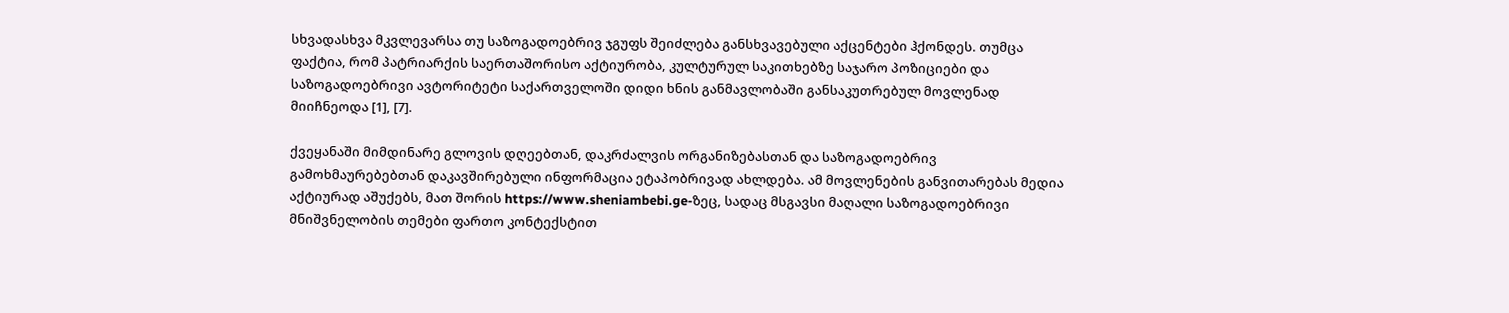სხვადასხვა მკვლევარსა თუ საზოგადოებრივ ჯგუფს შეიძლება განსხვავებული აქცენტები ჰქონდეს. თუმცა ფაქტია, რომ პატრიარქის საერთაშორისო აქტიურობა, კულტურულ საკითხებზე საჯარო პოზიციები და საზოგადოებრივი ავტორიტეტი საქართველოში დიდი ხნის განმავლობაში განსაკუთრებულ მოვლენად მიიჩნეოდა [1], [7].

ქვეყანაში მიმდინარე გლოვის დღეებთან, დაკრძალვის ორგანიზებასთან და საზოგადოებრივ გამოხმაურებებთან დაკავშირებული ინფორმაცია ეტაპობრივად ახლდება. ამ მოვლენების განვითარებას მედია აქტიურად აშუქებს, მათ შორის https://www.sheniambebi.ge-ზეც, სადაც მსგავსი მაღალი საზოგადოებრივი მნიშვნელობის თემები ფართო კონტექსტით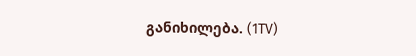განიხილება. (1TV)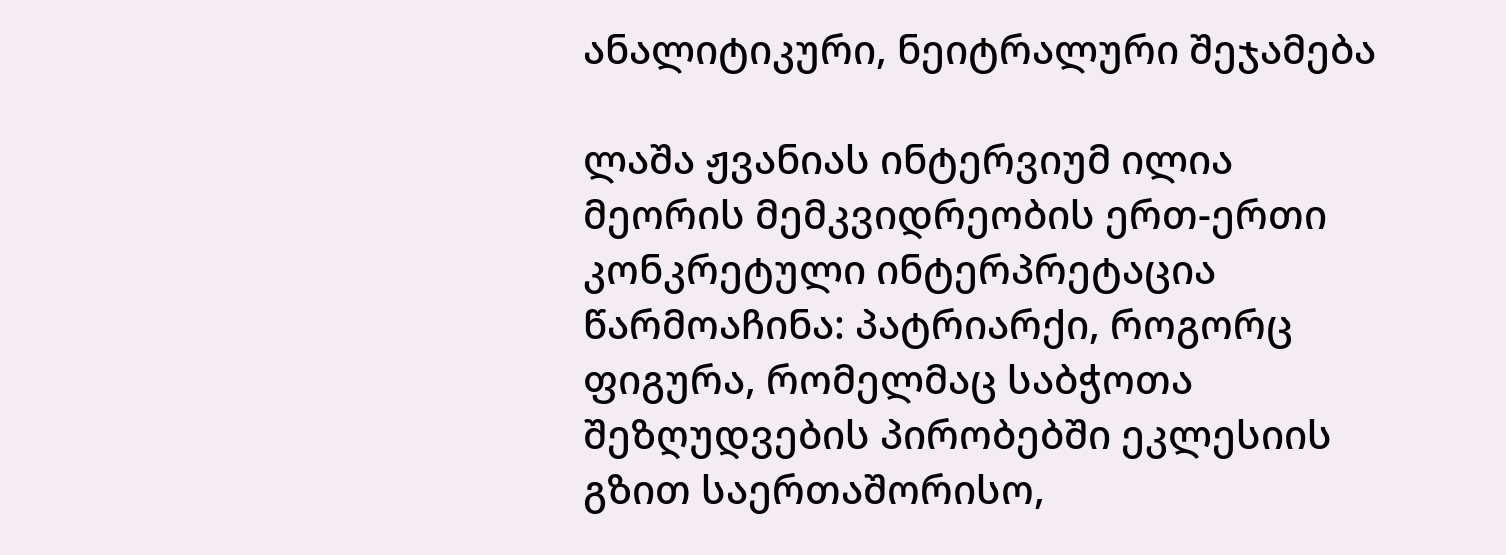ანალიტიკური, ნეიტრალური შეჯამება

ლაშა ჟვანიას ინტერვიუმ ილია მეორის მემკვიდრეობის ერთ-ერთი კონკრეტული ინტერპრეტაცია წარმოაჩინა: პატრიარქი, როგორც ფიგურა, რომელმაც საბჭოთა შეზღუდვების პირობებში ეკლესიის გზით საერთაშორისო,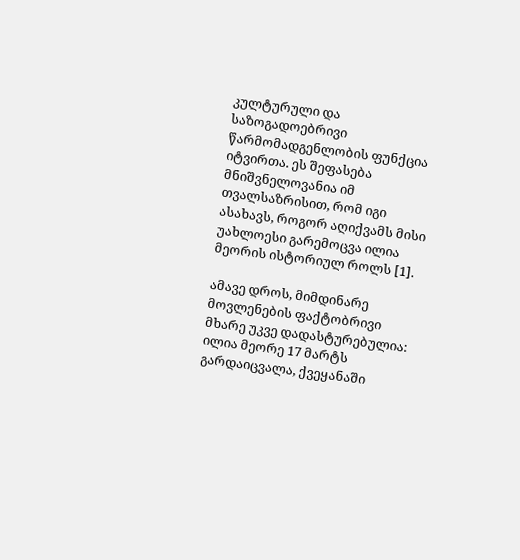კულტურული და საზოგადოებრივი წარმომადგენლობის ფუნქცია იტვირთა. ეს შეფასება მნიშვნელოვანია იმ თვალსაზრისით, რომ იგი ასახავს, როგორ აღიქვამს მისი უახლოესი გარემოცვა ილია მეორის ისტორიულ როლს [1].

ამავე დროს, მიმდინარე მოვლენების ფაქტობრივი მხარე უკვე დადასტურებულია: ილია მეორე 17 მარტს გარდაიცვალა, ქვეყანაში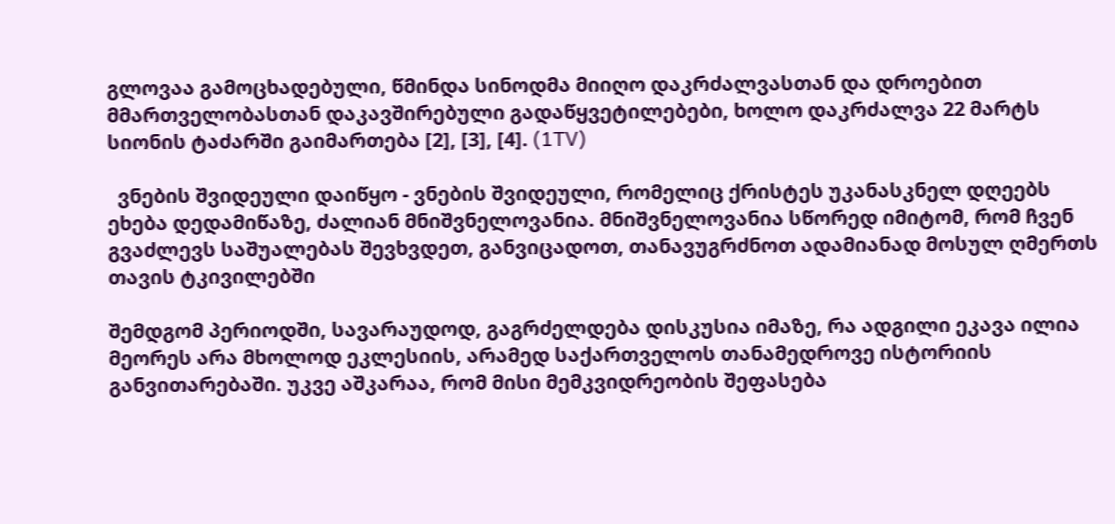გლოვაა გამოცხადებული, წმინდა სინოდმა მიიღო დაკრძალვასთან და დროებით მმართველობასთან დაკავშირებული გადაწყვეტილებები, ხოლო დაკრძალვა 22 მარტს სიონის ტაძარში გაიმართება [2], [3], [4]. (1TV)

  ვნების შვიდეული დაიწყო - ვნების შვიდეული, რომელიც ქრისტეს უკანასკნელ დღეებს ეხება დედამიწაზე, ძალიან მნიშვნელოვანია. მნიშვნელოვანია სწორედ იმიტომ, რომ ჩვენ გვაძლევს საშუალებას შევხვდეთ, განვიცადოთ, თანავუგრძნოთ ადამიანად მოსულ ღმერთს თავის ტკივილებში

შემდგომ პერიოდში, სავარაუდოდ, გაგრძელდება დისკუსია იმაზე, რა ადგილი ეკავა ილია მეორეს არა მხოლოდ ეკლესიის, არამედ საქართველოს თანამედროვე ისტორიის განვითარებაში. უკვე აშკარაა, რომ მისი მემკვიდრეობის შეფასება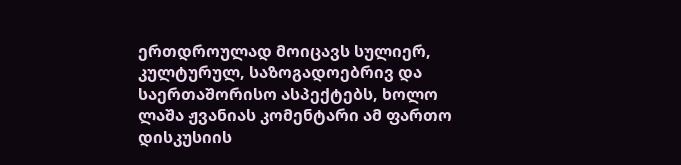ერთდროულად მოიცავს სულიერ, კულტურულ, საზოგადოებრივ და საერთაშორისო ასპექტებს, ხოლო ლაშა ჟვანიას კომენტარი ამ ფართო დისკუსიის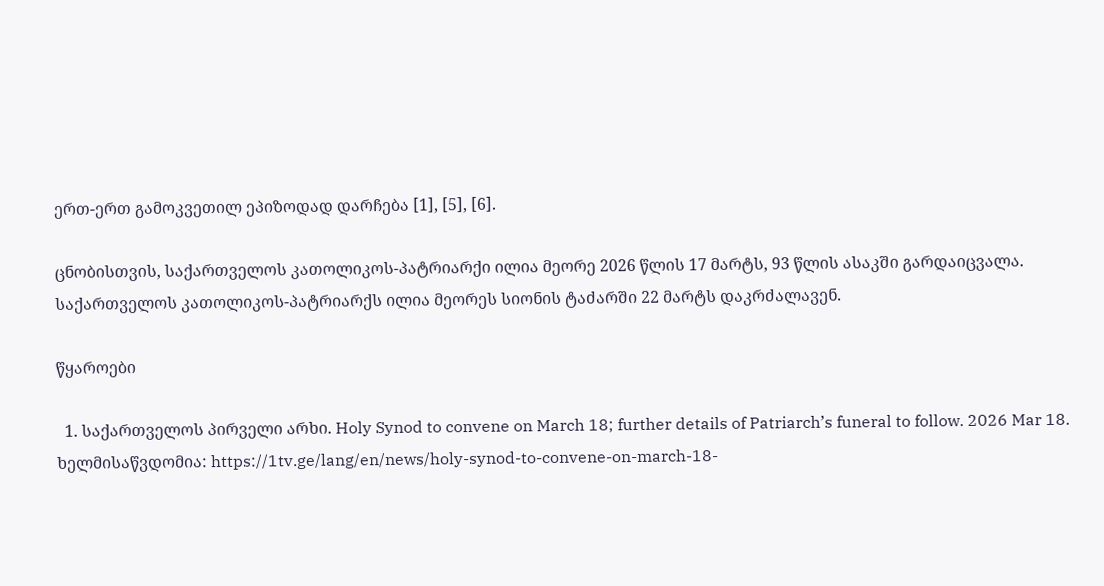ერთ-ერთ გამოკვეთილ ეპიზოდად დარჩება [1], [5], [6].

ცნობისთვის, საქართველოს კათოლიკოს-პატრიარქი ილია მეორე 2026 წლის 17 მარტს, 93 წლის ასაკში გარდაიცვალა. საქართველოს კათოლიკოს-პატრიარქს ილია მეორეს სიონის ტაძარში 22 მარტს დაკრძალავენ.

წყაროები

  1. საქართველოს პირველი არხი. Holy Synod to convene on March 18; further details of Patriarch’s funeral to follow. 2026 Mar 18. ხელმისაწვდომია: https://1tv.ge/lang/en/news/holy-synod-to-convene-on-march-18-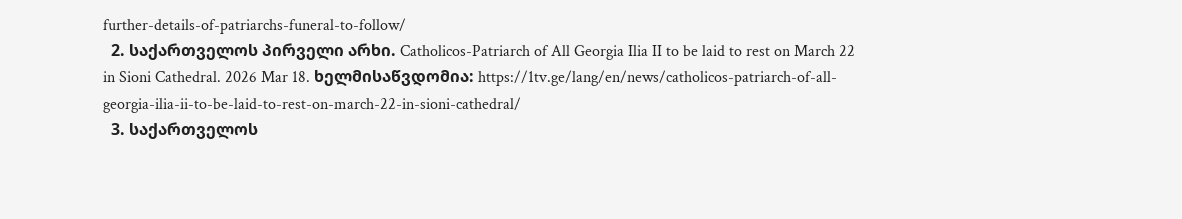further-details-of-patriarchs-funeral-to-follow/
  2. საქართველოს პირველი არხი. Catholicos-Patriarch of All Georgia Ilia II to be laid to rest on March 22 in Sioni Cathedral. 2026 Mar 18. ხელმისაწვდომია: https://1tv.ge/lang/en/news/catholicos-patriarch-of-all-georgia-ilia-ii-to-be-laid-to-rest-on-march-22-in-sioni-cathedral/
  3. საქართველოს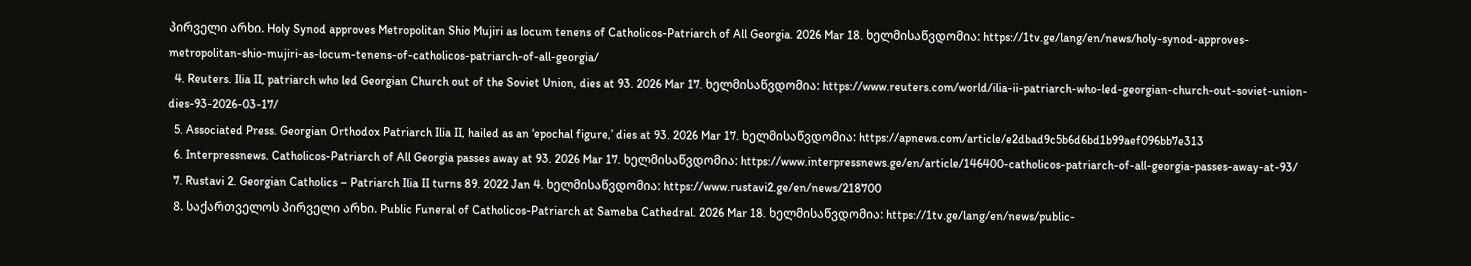პირველი არხი. Holy Synod approves Metropolitan Shio Mujiri as locum tenens of Catholicos-Patriarch of All Georgia. 2026 Mar 18. ხელმისაწვდომია: https://1tv.ge/lang/en/news/holy-synod-approves-metropolitan-shio-mujiri-as-locum-tenens-of-catholicos-patriarch-of-all-georgia/
  4. Reuters. Ilia II, patriarch who led Georgian Church out of the Soviet Union, dies at 93. 2026 Mar 17. ხელმისაწვდომია: https://www.reuters.com/world/ilia-ii-patriarch-who-led-georgian-church-out-soviet-union-dies-93-2026-03-17/
  5. Associated Press. Georgian Orthodox Patriarch Ilia II, hailed as an ‘epochal figure,’ dies at 93. 2026 Mar 17. ხელმისაწვდომია: https://apnews.com/article/e2dbad9c5b6d6bd1b99aef096bb7e313
  6. Interpressnews. Catholicos-Patriarch of All Georgia passes away at 93. 2026 Mar 17. ხელმისაწვდომია: https://www.interpressnews.ge/en/article/146400-catholicos-patriarch-of-all-georgia-passes-away-at-93/
  7. Rustavi 2. Georgian Catholics – Patriarch Ilia II turns 89. 2022 Jan 4. ხელმისაწვდომია: https://www.rustavi2.ge/en/news/218700
  8. საქართველოს პირველი არხი. Public Funeral of Catholicos-Patriarch at Sameba Cathedral. 2026 Mar 18. ხელმისაწვდომია: https://1tv.ge/lang/en/news/public-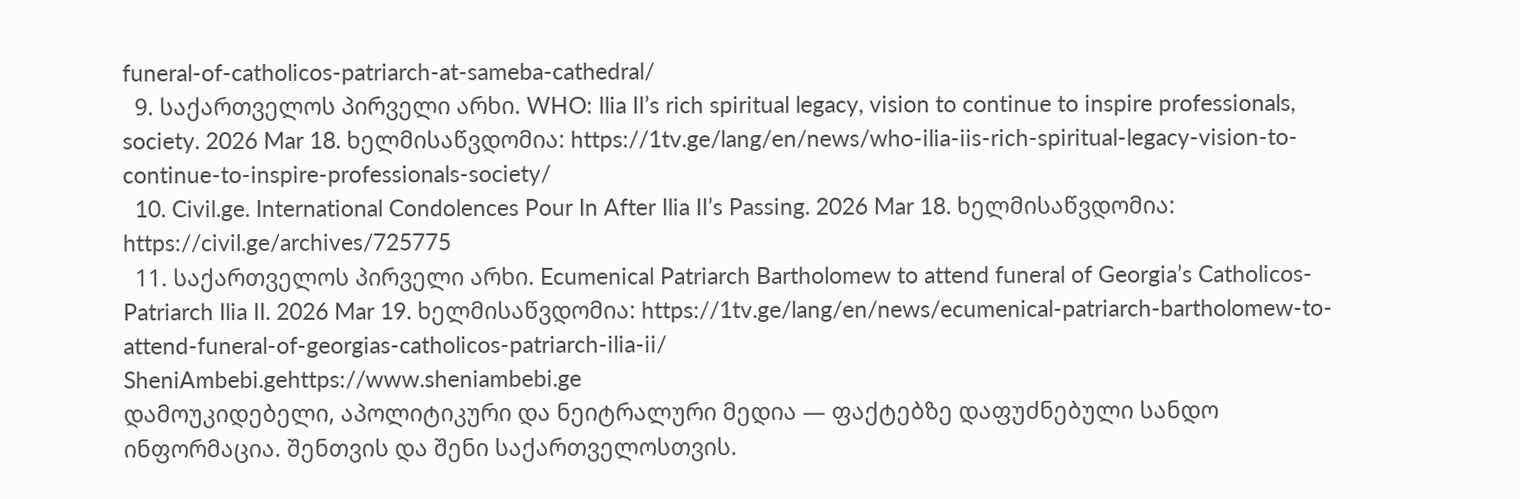funeral-of-catholicos-patriarch-at-sameba-cathedral/
  9. საქართველოს პირველი არხი. WHO: Ilia II’s rich spiritual legacy, vision to continue to inspire professionals, society. 2026 Mar 18. ხელმისაწვდომია: https://1tv.ge/lang/en/news/who-ilia-iis-rich-spiritual-legacy-vision-to-continue-to-inspire-professionals-society/
  10. Civil.ge. International Condolences Pour In After Ilia II’s Passing. 2026 Mar 18. ხელმისაწვდომია: https://civil.ge/archives/725775
  11. საქართველოს პირველი არხი. Ecumenical Patriarch Bartholomew to attend funeral of Georgia’s Catholicos-Patriarch Ilia II. 2026 Mar 19. ხელმისაწვდომია: https://1tv.ge/lang/en/news/ecumenical-patriarch-bartholomew-to-attend-funeral-of-georgias-catholicos-patriarch-ilia-ii/
SheniAmbebi.gehttps://www.sheniambebi.ge
დამოუკიდებელი, აპოლიტიკური და ნეიტრალური მედია — ფაქტებზე დაფუძნებული სანდო ინფორმაცია. შენთვის და შენი საქართველოსთვის.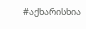#აქხარისხია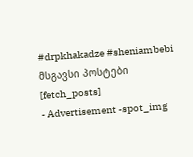#drpkhakadze #sheniambebi
მსგავსი პოსტები
[fetch_posts]
- Advertisement -spot_img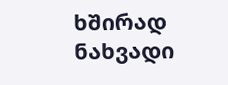ხშირად ნახვადი